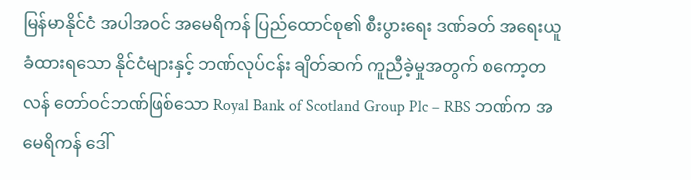မြန်မာနိုင်ငံ အပါအဝင် အမေရိကန် ပြည်ထောင်စု၏ စီးပွားရေး ဒဏ်ခတ် အရေးယူ ခံထားရသော နိုင်ငံများနှင့် ဘဏ်လုပ်ငန်း ချိတ်ဆက် ကူညီခဲ့မှုအတွက် စကော့တလန် တော်ဝင်ဘဏ်ဖြစ်သော Royal Bank of Scotland Group Plc – RBS ဘဏ်က အမေရိကန် ဒေါ်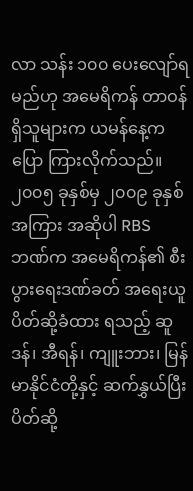လာ သန်း ၁၀၀ ပေးလျော်ရမည်ဟု အမေရိကန် တာဝန်ရှိသူများက ယမန်နေ့ကပြော ကြားလိုက်သည်။
၂၀၀၅ ခုနှစ်မှ ၂၀၀၉ ခုနှစ်အကြား အဆိုပါ RBS ဘဏ်က အမေရိကန်၏ စီးပွားရေးဒဏ်ခတ် အရေးယူ ပိတ်ဆို့ခံထား ရသည့် ဆူဒန်၊ အီရန်၊ ကျူးဘား၊ မြန်မာနိုင်ငံတို့နှင့် ဆက်နွှယ်ပြီး ပိတ်ဆို့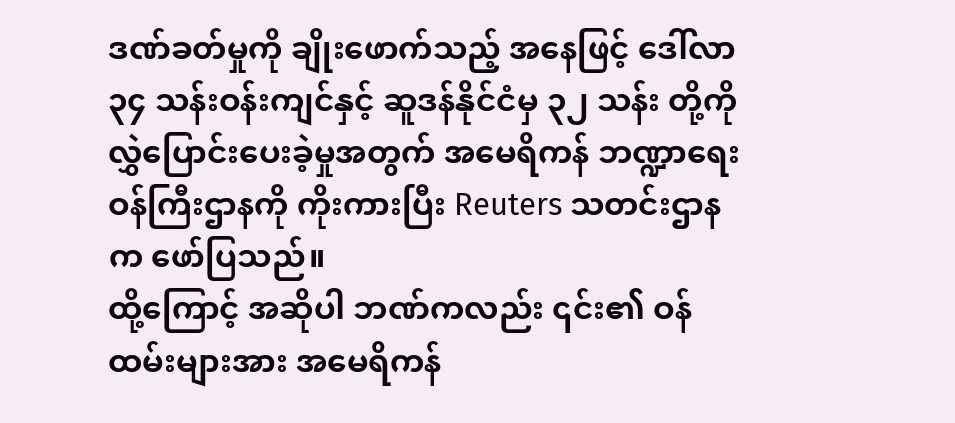ဒဏ်ခတ်မှုကို ချိုးဖောက်သည့် အနေဖြင့် ဒေါ်လာ ၃၄ သန်းဝန်းကျင်နှင့် ဆူဒန်နိုင်ငံမှ ၃၂ သန်း တို့ကို လွှဲပြောင်းပေးခဲ့မှုအတွက် အမေရိကန် ဘဏ္ဍာရေး ဝန်ကြီးဌာနကို ကိုးကားပြီး Reuters သတင်းဌာနက ဖော်ပြသည်။
ထို့ကြောင့် အဆိုပါ ဘဏ်ကလည်း ၎င်း၏ ဝန်ထမ်းများအား အမေရိကန်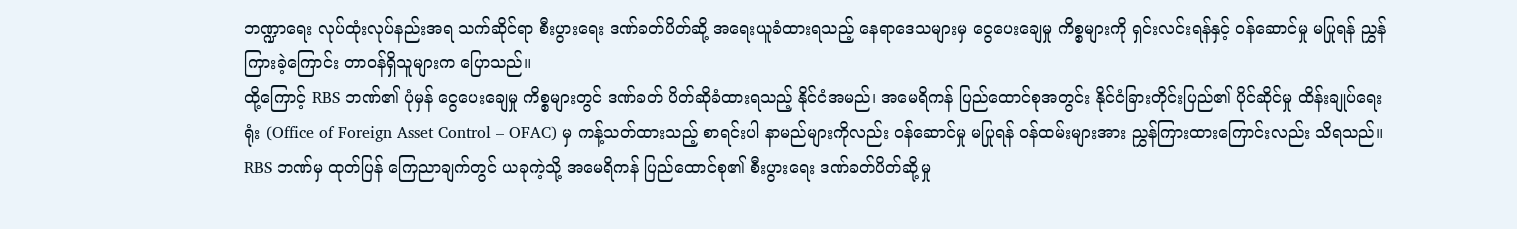ဘဏ္ဍာရေး လုပ်ထုံးလုပ်နည်းအရ သက်ဆိုင်ရာ စီးပွားရေး ဒဏ်ခတ်ပိတ်ဆို့ အရေးယူခံထားရသည့် နေရာဒေသများမှ ငွေပေးချေမှု ကိစ္စများကို ရှင်းလင်းရန်နှင့် ဝန်ဆောင်မှု မပြုရန် ညွှန်ကြားခဲ့ကြောင်း တာဝန်ရှိသူများက ပြောသည်။
ထို့ကြောင့် RBS ဘဏ်၏ ပုံမှန် ငွေပေးချေမှု ကိစ္စများတွင် ဒဏ်ခတ် ပိတ်ဆိုခံထားရသည့် နိုင်ငံအမည်၊ အမေရိကန် ပြည်ထောင်စုအတွင်း နိုင်ငံခြားတိုင်းပြည်၏ ပိုင်ဆိုင်မှု ထိန်းချုပ်ရေးရုံး (Office of Foreign Asset Control – OFAC) မှ ကန့်သတ်ထားသည့် စာရင်းပါ နာမည်များကိုလည်း ဝန်ဆောင်မှု မပြုရန် ဝန်ထမ်းများအား ညွှန်ကြားထားကြောင်းလည်း သိရသည်။
RBS ဘဏ်မှ ထုတ်ပြန် ကြေညာချက်တွင် ယခုကဲ့သို့ အမေရိကန် ပြည်ထောင်စု၏ စီးပွားရေး ဒဏ်ခတ်ပိတ်ဆို့မှု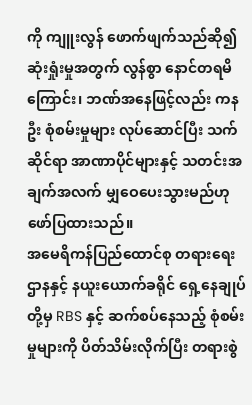ကို ကျူးလွန် ဖောက်ဖျက်သည်ဆို၍ ဆုံးရှုံးမှုအတွက် လွန်စွာ နောင်တရမိကြောင်း၊ ဘဏ်အနေဖြင့်လည်း ကနဦး စုံစမ်းမှုများ လုပ်ဆောင်ပြီး သက်ဆိုင်ရာ အာဏာပိုင်များနှင့် သတင်းအချက်အလက် မျှဝေပေးသွားမည်ဟု ဖော်ပြထားသည်။
အမေရိကန်ပြည်ထောင်စု တရားရေးဌာနနှင့် နယူးယောက်ခရိုင် ရှေ့နေချုပ်တို့မှ RBS နှင့် ဆက်စပ်နေသည့် စုံစမ်းမှုများကို ပိတ်သိမ်းလိုက်ပြီး တရားစွဲ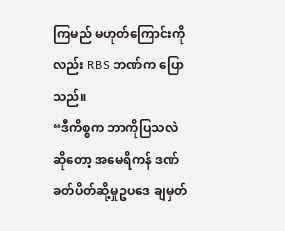ကြမည် မဟုတ်ကြောင်းကိုလည်း RBS ဘဏ်က ပြောသည်။
“ဒီကိစ္စက ဘာကိုပြသလဲ ဆိုတော့ အမေရိကန် ဒဏ်ခတ်ပိတ်ဆို့မှုဥပဒေ ချမှတ်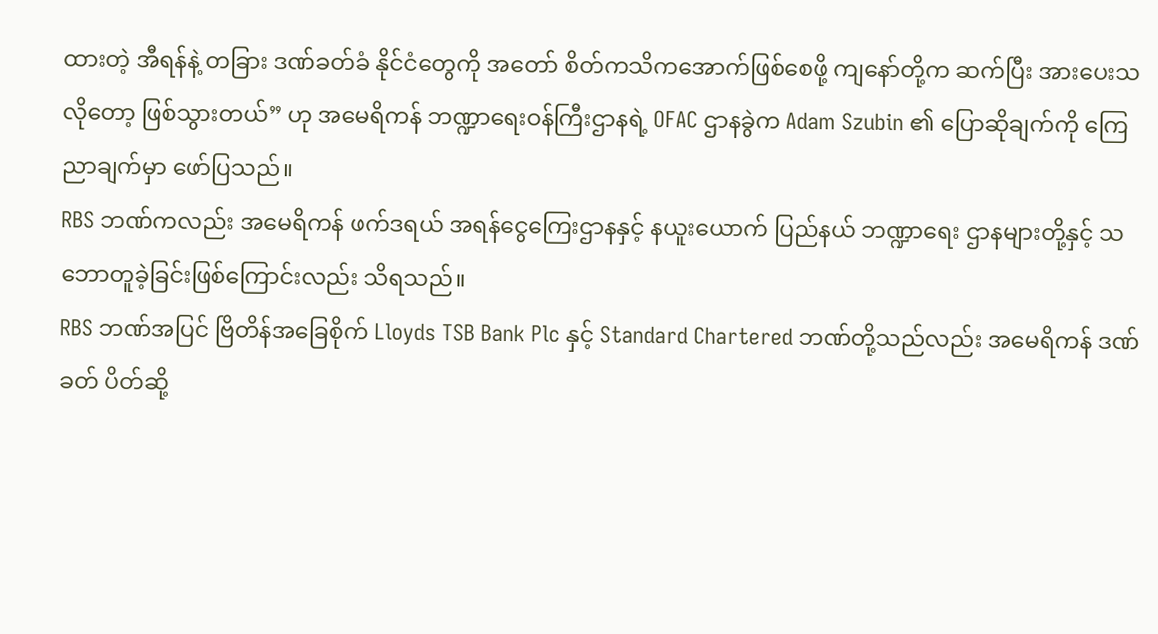ထားတဲ့ အီရန်နဲ့ တခြား ဒဏ်ခတ်ခံ နိုင်ငံတွေကို အတော် စိတ်ကသိကအောက်ဖြစ်စေဖို့ ကျနော်တို့က ဆက်ပြီး အားပေးသလိုတော့ ဖြစ်သွားတယ်” ဟု အမေရိကန် ဘဏ္ဍာရေးဝန်ကြီးဌာနရဲ့ OFAC ဌာနခွဲက Adam Szubin ၏ ပြောဆိုချက်ကို ကြေညာချက်မှာ ဖော်ပြသည်။
RBS ဘဏ်ကလည်း အမေရိကန် ဖက်ဒရယ် အရန်ငွေကြေးဌာနနှင့် နယူးယောက် ပြည်နယ် ဘဏ္ဍာရေး ဌာနများတို့နှင့် သဘောတူခဲ့ခြင်းဖြစ်ကြောင်းလည်း သိရသည်။
RBS ဘဏ်အပြင် ဗြိတိန်အခြေစိုက် Lloyds TSB Bank Plc နှင့် Standard Chartered ဘဏ်တို့သည်လည်း အမေရိကန် ဒဏ်ခတ် ပိတ်ဆို့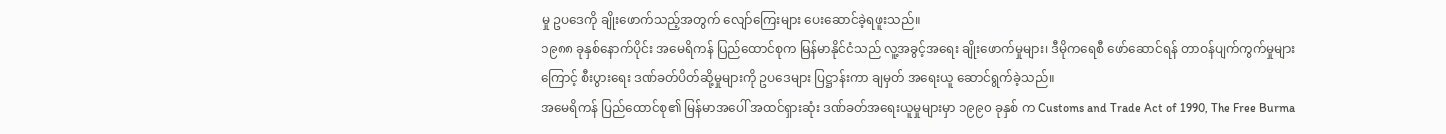မှု ဥပဒေကို ချိုးဖောက်သည့်အတွက် လျော်ကြေးများ ပေးဆောင်ခဲ့ရဖူးသည်။
၁၉၈၈ ခုနှစ်နောက်ပိုင်း အမေရိကန် ပြည်ထောင်စုက မြန်မာနိုင်ငံသည် လူ့အခွင့်အရေး ချိုးဖောက်မှုများ၊ ဒီမိုကရေစီ ဖော်ဆောင်ရန် တာဝန်ပျက်ကွက်မှုများကြောင့် စီးပွားရေး ဒဏ်ခတ်ပိတ်ဆို့မှုများကို ဥပဒေများ ပြဋ္ဌာန်းကာ ချမှတ် အရေးယူ ဆောင်ရွက်ခဲ့သည်။
အမေရိကန် ပြည်ထောင်စု၏ မြန်မာအပေါ် အထင်ရှားဆုံး ဒဏ်ခတ်အရေးယူမှုများမှာ ၁၉၉၀ ခုနှစ် က Customs and Trade Act of 1990, The Free Burma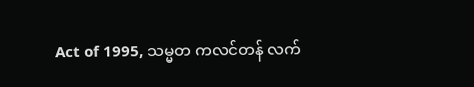Act of 1995, သမ္မတ ကလင်တန် လက်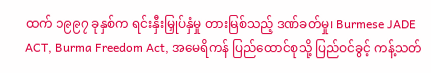ထက် ၁၉၉၇ ခုနှစ်က ရင်းနှီးမြှုပ်နှံမှု တားမြစ်သည့် ဒဏ်ခတ်မှု၊ Burmese JADE ACT, Burma Freedom Act, အမေရိကန် ပြည်ထောင်စုသို့ ပြည်ဝင်ခွင့် ကန့်သတ်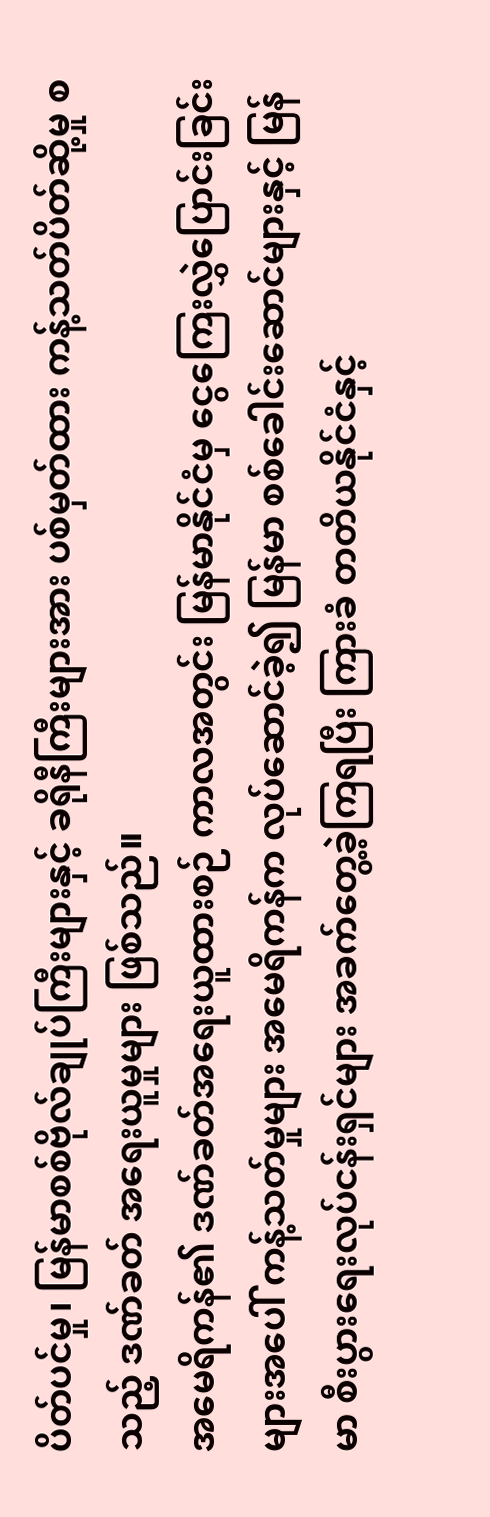ပိတ်ပင်မှု၊ မြန်မာစစ်ဗိုလ်ချုပ်ကြီးများနှင့် ခရိုနီကြီးများအား ပစ်မှတ်ထား ကန့်သတ်ပိတ်ဆို့မှု စသည့် ဒဏ်ခတ် အရေးယူမှုများ ဖြစ်သည်။
အမေရိကန်၏ ဒဏ်ခတ်အရေးယူထားစဉ် ကာလအတွင်း မြန်မာနိုင်ငံမှ ငွေကြေးလွှဲပြောင်းခြင်းများအပေါ် ကန့်သတ်မှုများ အမေရိကန်က လုပ်ဆောင်ခဲ့၍ မြန်မာ စစ်ခေါင်းဆောင်များနှင့် မြန်မာ စီးပွားရေးလုပ်ငန်းရှင်များ အခက်တွေ့ခဲ့ကြရပြီး ကြားခံ တတိယနိုင်ငံနှင့်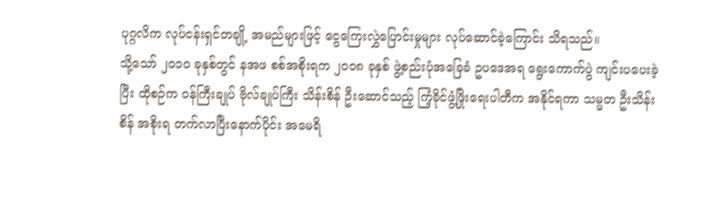ပုဂ္ဂလိက လုပ်ငန်းရှင်တချို့ အမည်များဖြင့် ငွေကြေးလွှဲပြောင်းမှုများ လုပ်ဆောင်ခဲ့ကြောင်း သိရသည်။
သို့သော် ၂၀၁၀ ခုနှစ်တွင် နအဖ စစ်အစိုးရက ၂၀၀၈ ခုနှစ် ဖွဲ့စည်းပုံအခြေခံ ဥပဒေအရ ရွေးကောက်ပွဲ ကျင်းပပေးခဲ့ပြီး ထိုစဉ်က ဝန်ကြီးချုပ် ဗိုလ်ချုပ်ကြီး သိန်းစိန် ဦးဆောင်သည့် ကြံ့ခိုင်ဖွံ့ဖြိုးရေးပါတီက အနိုင်ရကာ သမ္မတ ဦးသိန်းစိန် အစိုးရ တက်လာပြီးနောက်ပိုင်း အမေရိ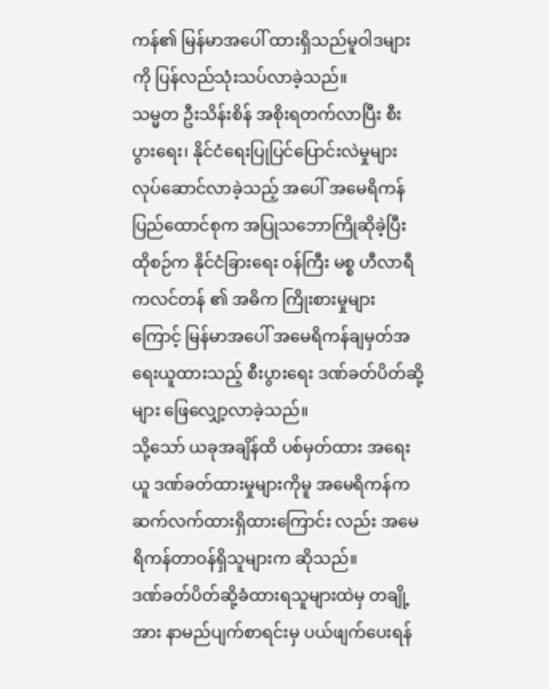ကန်၏ မြန်မာအပေါ် ထားရှိသည်မူဝါဒများကို ပြန်လည်သုံးသပ်လာခဲ့သည်။
သမ္မတ ဦးသိန်းစိန် အစိုးရတက်လာပြီး စီးပွားရေး၊ နိုင်ငံရေးပြုပြင်ပြောင်းလဲမှုများ လုပ်ဆောင်လာခဲ့သည့် အပေါ် အမေရိကန်ပြည်ထောင်စုက အပြုသဘောကြိုဆိုခဲ့ပြီး ထိုစဉ်က နိုင်ငံခြားရေး ဝန်ကြီး မစ္စ ဟီလာရီကလင်တန် ၏ အဓိက ကြိုးစားမှုများကြောင့် မြန်မာအပေါ် အမေရိကန်ချမှတ်အရေးယူထားသည့် စီးပွားရေး ဒဏ်ခတ်ပိတ်ဆို့များ ဖြေလျှော့လာခဲ့သည်။
သို့သော် ယခုအချိန်ထိ ပစ်မှတ်ထား အရေးယူ ဒဏ်ခတ်ထားမှုများကိုမူ အမေရိကန်က ဆက်လက်ထားရှိထားကြောင်း လည်း အမေရိကန်တာဝန်ရှိသူများက ဆိုသည်။
ဒဏ်ခတ်ပိတ်ဆို့ခံထားရသူများထဲမှ တချို့အား နာမည်ပျက်စာရင်းမှ ပယ်ဖျက်ပေးရန်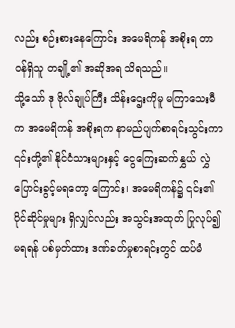လည်း စဉ်းစားနေကြောင်း အမေရိကန် အစိုးရ တာဝန်ရှိသူ တချို့၏ အဆိုအရ သိရသည်။
သို့သော် ဒု ဗိုလ်ချုပ်ကြီး သိန်းဌေးကိုမူ မကြာသေးမီက အမေရိကန် အစိုးရက နာမည်ပျက်စာရင်းသွင်းကာ ၎င်းတို့၏ နိုင်ငံသားများနှင့် ငွေကြေးဆက်နွှယ် လွှဲပြောင်းခွင့်မရတော့ ကြောင်း၊ အမေရိကန်၌ ၎င်း၏ ပိုင်ဆိုင်မှုများ ရှိလျှင်လည်း အသွင်းအထုတ် ပြုလုပ်၍ မရရန် ပစ်မှတ်ထား ဒဏ်ခတ်မှုစာရင်းတွင် ထပ်မံ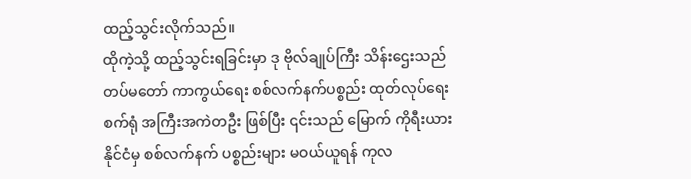ထည့်သွင်းလိုက်သည်။
ထိုကဲ့သို့ ထည့်သွင်းရခြင်းမှာ ဒု ဗိုလ်ချုပ်ကြီး သိန်းဌေးသည် တပ်မတော် ကာကွယ်ရေး စစ်လက်နက်ပစ္စည်း ထုတ်လုပ်ရေး စက်ရုံ အကြီးအကဲတဦး ဖြစ်ပြီး ၎င်းသည် မြောက် ကိုရီးယား နိုင်ငံမှ စစ်လက်နက် ပစ္စည်းများ မဝယ်ယူရန် ကုလ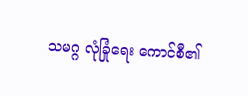သမဂ္ဂ လုံခြုံရေး ကောင်စီ၏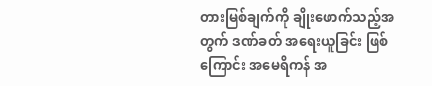တားမြစ်ချက်ကို ချိုးဖောက်သည့်အတွက် ဒဏ်ခတ် အရေးယူခြင်း ဖြစ်ကြောင်း အမေရိကန် အ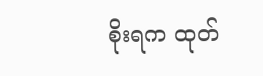စိုးရက ထုတ်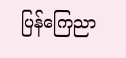ပြန်ကြေညာ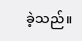ခဲ့သည်။